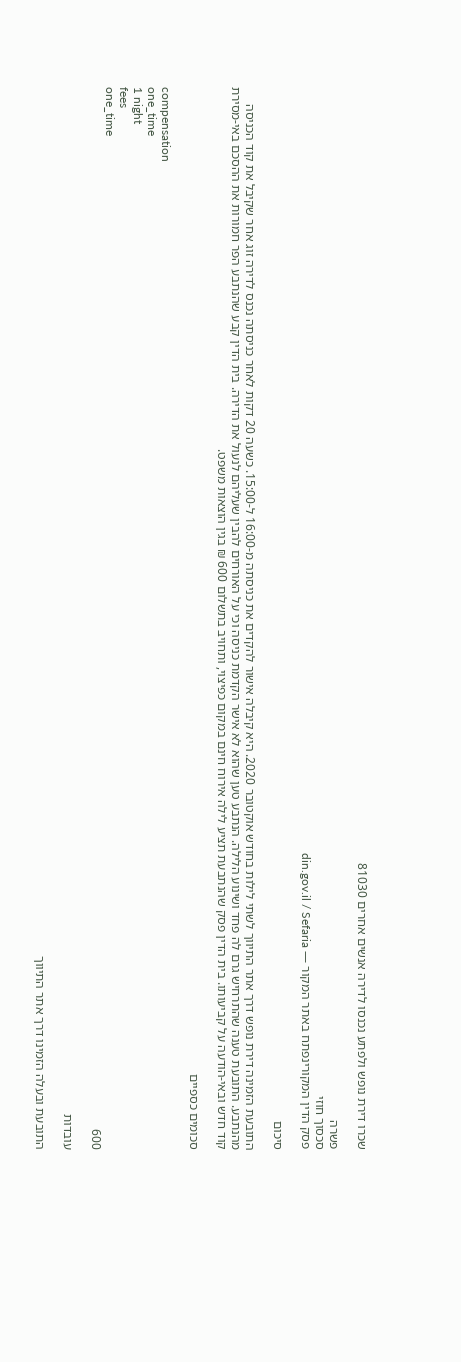שכרו דירת נופש ולפתע נכנסו לדירה אנשים אחרים 81030

פשרה
סכסוך חוזי
פסק הדין המקורינפתח באתר המקור — din.gov.il / Sefaria

סיכום

התובעת הזמינה דירת נופש דרך אתר התיווך לשתי לילות בחודש אוקטובר 2020. היא קיבלה אישור להקדים את כניסתה מ-16:00 ל-15:00. כשעה 20 דקות לאחר כניסתה נכנס לדירה זוג אחר שקיבל את קוד הכניסה מהנתבע. התובעת טענה שהתרחיש גרם לה פחד ושינוע הלילה. הנתבע טען שהוא לא אישר הקדמת כניסה וכי על האורחים להבין שעליהם לנעול את הדירה. בית הדין קבע שהנתבע הפר חמורות את ההסכם באי-מסירת קוד חדש ובאי-הודעה על קביעותו. בית הדין פסק שהנתבעת תציע לילה אירוח חינם במקום כפיצוי, ותחויב בתשלום 600 ₪ בגין הוצאות משפט.

סכומים כספיים

compensation
one_time
1 night
fees
one_time
600

עובדות

התובעת ובעלה הזמינו דרך אתר התיווך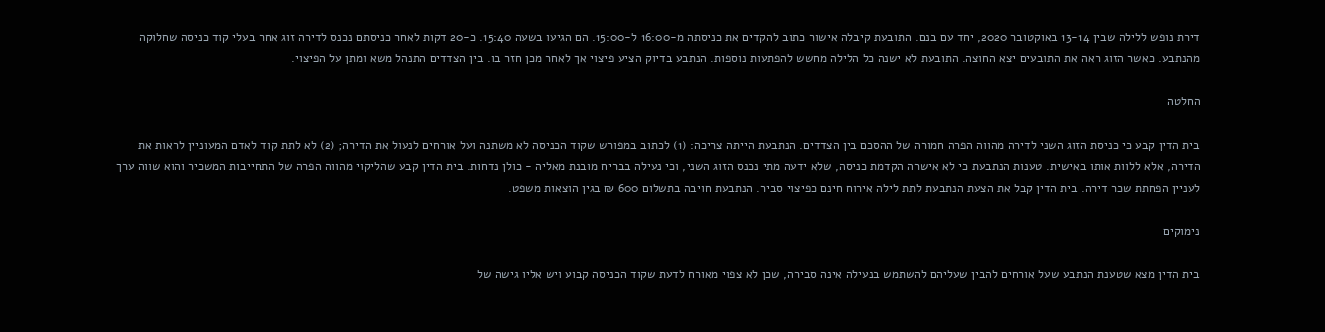דירת נופש ללילה שבין 13-14 באוקטובר 2020, יחד עם בנם. התובעת קיבלה אישור כתוב להקדים את כניסתה מ-16:00 ל-15:00. הם הגיעו בשעה 15:40. כ-20 דקות לאחר כניסתם נכנס לדירה זוג אחר בעלי קוד כניסה שחלוקה מהנתבע. כאשר הזוג ראה את התובעים יצא החוצה. התובעת לא ישנה כל הלילה מחשש להפתעות נוספות. הנתבע בדיוק הציע פיצוי אך לאחר מכן חזר בו. בין הצדדים התנהל משא ומתן על הפיצוי.

החלטה

בית הדין קבע כי כניסת הזוג השני לדירה מהווה הפרה חמורה של ההסכם בין הצדדים. הנתבעת הייתה צריכה: (1) לכתוב במפורש שקוד הכניסה לא משתנה ועל אורחים לנעול את הדירה; (2) לא לתת קוד לאדם המעוניין לראות את הדירה, אלא ללוות אותו באישית. טענות הנתבעת כי לא אישרה הקדמת כניסה, שלא ידעה מתי נכנס הזוג השני, וכי נעילה בבריח מובנת מאליה - כולן נדחות. בית הדין קבע שהליקוי מהווה הפרה של התחייבות המשכיר והוא שווה ערך לעניין הפחתת שכר דירה. בית הדין קבל את הצעת הנתבעת לתת לילה אירוח חינם כפיצוי סביר. הנתבעת חויבה בתשלום 600 ₪ בגין הוצאות משפט.

נימוקים

בית הדין מצא שטענת הנתבע שעל אורחים להבין שעליהם להשתמש בנעילה אינה סבירה, שכן לא צפוי מאורח לדעת שקוד הכניסה קבוע ויש אליו גישה של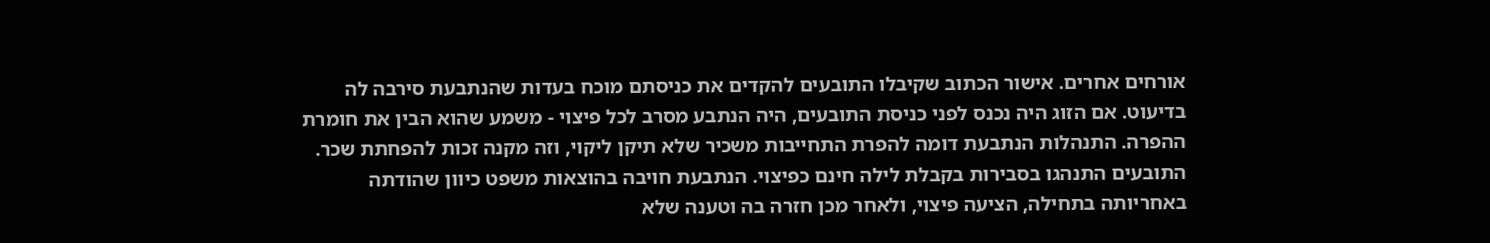אורחים אחרים. אישור הכתוב שקיבלו התובעים להקדים את כניסתם מוכח בעדות שהנתבעת סירבה לה בדיעוט. אם הזוג היה נכנס לפני כניסת התובעים, היה הנתבע מסרב לכל פיצוי - משמע שהוא הבין את חומרת ההפרה. התנהלות הנתבעת דומה להפרת התחייבות משכיר שלא תיקן ליקוי, וזה מקנה זכות להפחתת שכר. התובעים התנהגו בסבירות בקבלת לילה חינם כפיצוי. הנתבעת חויבה בהוצאות משפט כיוון שהודתה באחריותה בתחילה, הציעה פיצוי, ולאחר מכן חזרה בה וטענה שלא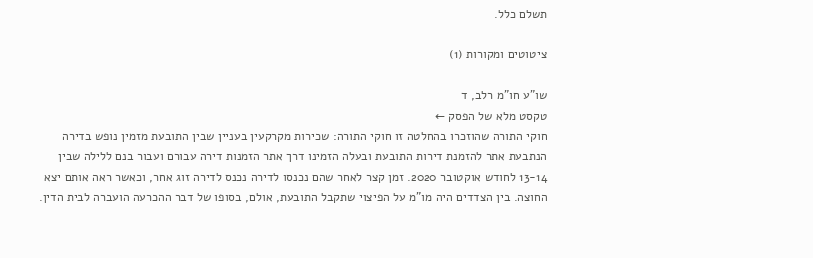תשלם כלל.

ציטוטים ומקורות (1)

שו"ע חו"מ רלב, ד
טקסט מלא של הפסק ←
חוקי התורה שהוזכרו בהחלטה זו חוקי התורה: שכירות מקרקעין בעניין שבין התובעת מזמין נופש בדירה הנתבעת אתר להזמנת דירות התובעת ובעלה הזמינו דרך אתר הזמנות דירה עבורם ועבור בנם ללילה שבין 13-14 לחודש אוקטובר 2020. זמן קצר לאחר שהם נכנסו לדירה נכנס לדירה זוג אחר, וכאשר ראה אותם יצא החוצה. בין הצדדים היה מו"מ על הפיצוי שתקבל התובעת, אולם, בסופו של דבר ההכרעה הועברה לבית הדין.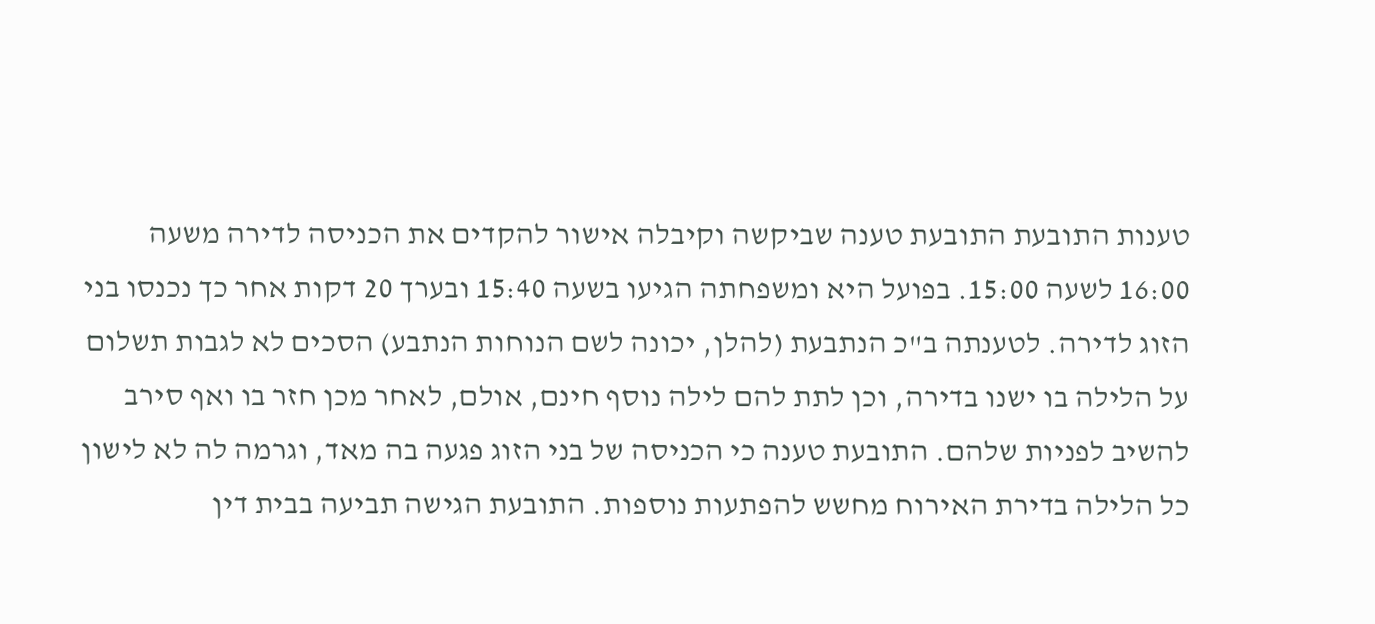טענות התובעת התובעת טענה שביקשה וקיבלה אישור להקדים את הכניסה לדירה משעה 16:00 לשעה 15:00. בפועל היא ומשפחתה הגיעו בשעה 15:40 ובערך 20 דקות אחר כך נכנסו בני הזוג לדירה. לטענתה ב"כ הנתבעת (להלן, יכונה לשם הנוחות הנתבע) הסכים לא לגבות תשלום על הלילה בו ישנו בדירה, וכן לתת להם לילה נוסף חינם, אולם, לאחר מכן חזר בו ואף סירב להשיב לפניות שלהם. התובעת טענה כי הכניסה של בני הזוג פגעה בה מאד, וגרמה לה לא לישון כל הלילה בדירת האירוח מחשש להפתעות נוספות. התובעת הגישה תביעה בבית דין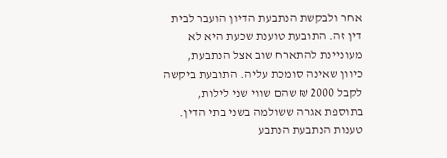אחר ולבקשת הנתבעת הדיון הועבר לבית דין זה. התובעת טוענת שכעת היא לא מעוניינת להתארח שוב אצל הנתבעת, כיוון שאינה סומכת עליה. התובעת ביקשה לקבל 2000 ₪ שהם שווי שני לילות, בתוספת אגרה ששולמה בשני בתי הדין. טענות הנתבעת הנתבע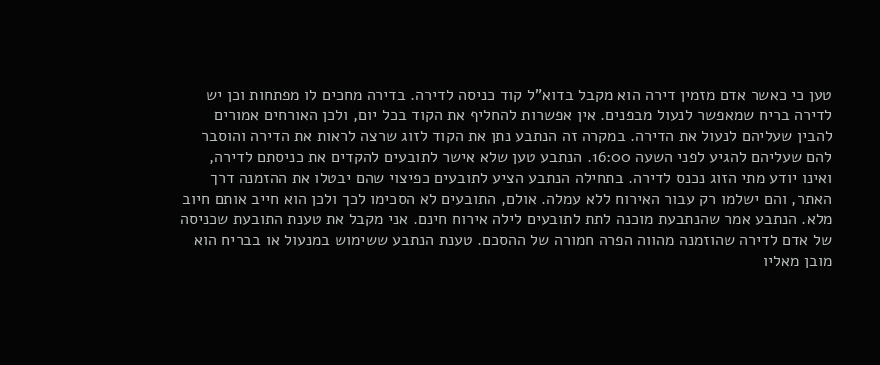טען כי כאשר אדם מזמין דירה הוא מקבל בדוא"ל קוד כניסה לדירה. בדירה מחכים לו מפתחות וכן יש לדירה בריח שמאפשר לנעול מבפנים. אין אפשרות להחליף את הקוד בכל יום, ולכן האורחים אמורים להבין שעליהם לנעול את הדירה. במקרה זה הנתבע נתן את הקוד לזוג שרצה לראות את הדירה והוסבר להם שעליהם להגיע לפני השעה 16:00. הנתבע טען שלא אישר לתובעים להקדים את כניסתם לדירה, ואינו יודע מתי הזוג נכנס לדירה. בתחילה הנתבע הציע לתובעים כפיצוי שהם יבטלו את ההזמנה דרך האתר, והם ישלמו רק עבור האירוח ללא עמלה. אולם, התובעים לא הסכימו לכך ולכן הוא חייב אותם חיוב מלא. הנתבע אמר שהנתבעת מוכנה לתת לתובעים לילה אירוח חינם. אני מקבל את טענת התובעת שכניסה של אדם לדירה שהוזמנה מהווה הפרה חמורה של ההסכם. טענת הנתבע ששימוש במנעול או בבריח הוא מובן מאליו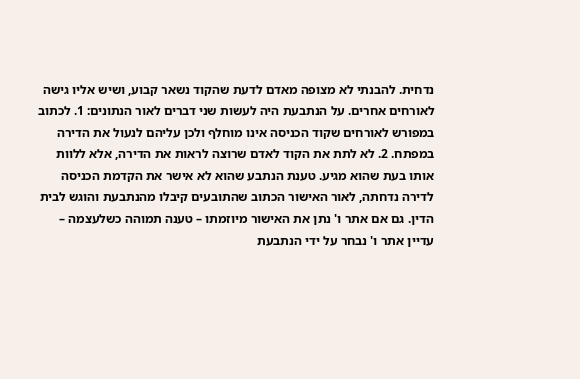נדחית. להבנתי לא מצופה מאדם לדעת שהקוד נשאר קבוע, ושיש אליו גישה לאורחים אחרים. על הנתבעת היה לעשות שני דברים לאור הנתונים: 1. לכתוב במפורש לאורחים שקוד הכניסה אינו מוחלף ולכן עליהם לנעול את הדירה במפתח. 2. לא לתת את הקוד לאדם שרוצה לראות את הדירה, אלא ללוות אותו בעת שהוא מגיע. טענת הנתבע שהוא לא אישר את הקדמת הכניסה לדירה נדחתה, לאור האישור הכתוב שהתובעים קיבלו מהנתבעת והוגש לבית הדין. גם אם אתר ו' נתן את האישור מיוזמתו – טענה תמוהה כשלעצמה – עדיין אתר ו' נבחר על ידי הנתבעת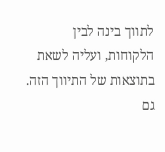לתווך בינה לבין הלקוחות, ועליה לשאת בתוצאות של התיווך הזה. גם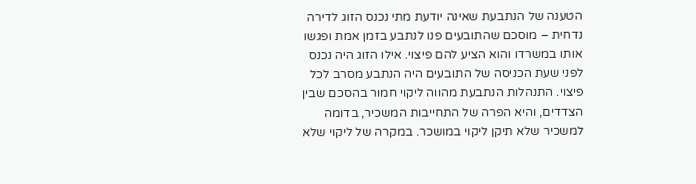הטענה של הנתבעת שאינה יודעת מתי נכנס הזוג לדירה נדחית – מוסכם שהתובעים פנו לנתבע בזמן אמת ופגשו אותו במשרדו והוא הציע להם פיצוי. אילו הזוג היה נכנס לפני שעת הכניסה של התובעים היה הנתבע מסרב לכל פיצוי. התנהלות הנתבעת מהווה ליקוי חמור בהסכם שבין הצדדים, והיא הפרה של התחייבות המשכיר, בדומה למשכיר שלא תיקן ליקוי במושכר. במקרה של ליקוי שלא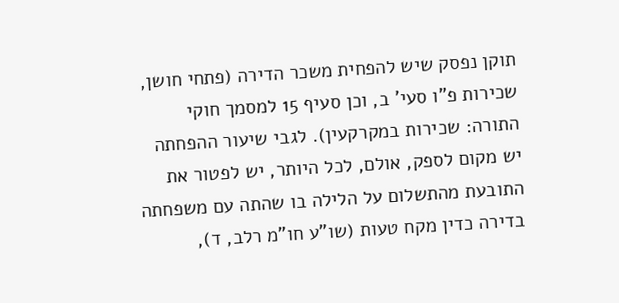תוקן נפסק שיש להפחית משכר הדירה (פתחי חושן, שכירות פ"ו סעי' ב, וכן סעיף 15 למסמך חוקי התורה: שכירות במקרקעין). לגבי שיעור ההפחתה יש מקום לספק, אולם, לכל היותר, יש לפטור את התובעת מהתשלום על הלילה בו שהתה עם משפחתה בדירה כדין מקח טעות (שו"ע חו"מ רלב, ד),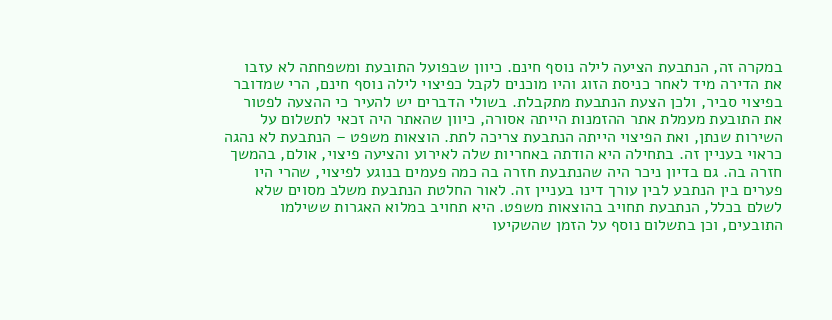במקרה זה, הנתבעת הציעה לילה נוסף חינם. כיוון שבפועל התובעת ומשפחתה לא עזבו את הדירה מיד לאחר כניסת הזוג והיו מוכנים לקבל כפיצוי לילה נוסף חינם, הרי שמדובר בפיצוי סביר, ולכן הצעת הנתבעת מתקבלת. בשולי הדברים יש להעיר כי ההצעה לפטור את התובעת מעמלת אתר ההזמנות הייתה אסורה, כיוון שהאתר היה זכאי לתשלום על השירות שנתן, ואת הפיצוי הייתה הנתבעת צריכה לתת. הוצאות משפט – הנתבעת לא נהגה כראוי בעניין זה. בתחילה היא הודתה באחריות שלה לאירוע והציעה פיצוי, אולם, בהמשך חזרה בה. גם בדיון ניכר היה שהנתבעת חזרה בה כמה פעמים בנוגע לפיצוי, שהרי היו פערים בין הנתבע לבין עורך דינו בעניין זה. לאור החלטת הנתבעת משלב מסוים שלא לשלם בכלל, הנתבעת תחויב בהוצאות משפט. היא תחויב במלוא האגרות ששילמו התובעים, וכן בתשלום נוסף על הזמן שהשקיעו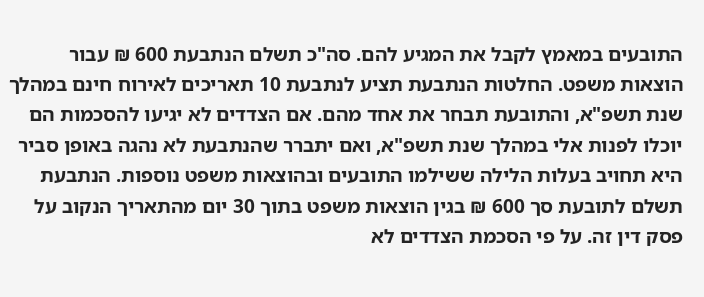התובעים במאמץ לקבל את המגיע להם. סה"כ תשלם הנתבעת 600 ₪ עבור הוצאות משפט. החלטות הנתבעת תציע לנתבעת 10 תאריכים לאירוח חינם במהלך שנת תשפ"א, והתובעת תבחר את אחד מהם. אם הצדדים לא יגיעו להסכמות הם יוכלו לפנות אלי במהלך שנת תשפ"א, ואם יתברר שהנתבעת לא נהגה באופן סביר היא תחויב בעלות הלילה ששילמו התובעים ובהוצאות משפט נוספות. הנתבעת תשלם לתובעת סך 600 ₪ בגין הוצאות משפט בתוך 30 יום מהתאריך הנקוב על פסק דין זה. על פי הסכמת הצדדים לא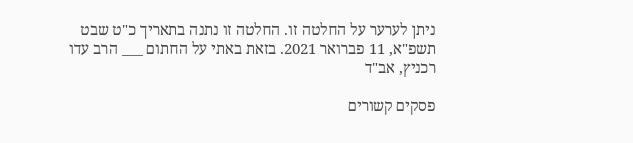ניתן לערער על החלטה זו. החלטה זו נתנה בתאריך כ"ט שבט תשפ"א, 11 פברואר 2021. בזאת באתי על החתום ___ הרב עדו רכניץ, אב"ד

פסקים קשורים